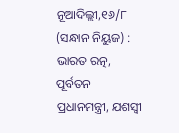ନୂଆଦିଲ୍ଲୀ,୧୬/୮ (ସନ୍ଧାନ ନିୟୁଜ) : ଭାରତ ରତ୍ନ, ପୂର୍ବତନ ପ୍ରଧାନମନ୍ତ୍ରୀ, ଯଶସ୍ୱୀ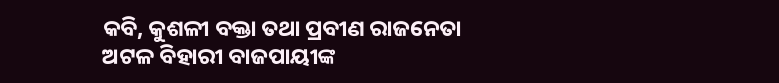କବି, କୁଶଳୀ ବକ୍ତା ତଥା ପ୍ରବୀଣ ରାଜନେତା ଅଟଳ ବିହାରୀ ବାଜପାୟୀଙ୍କ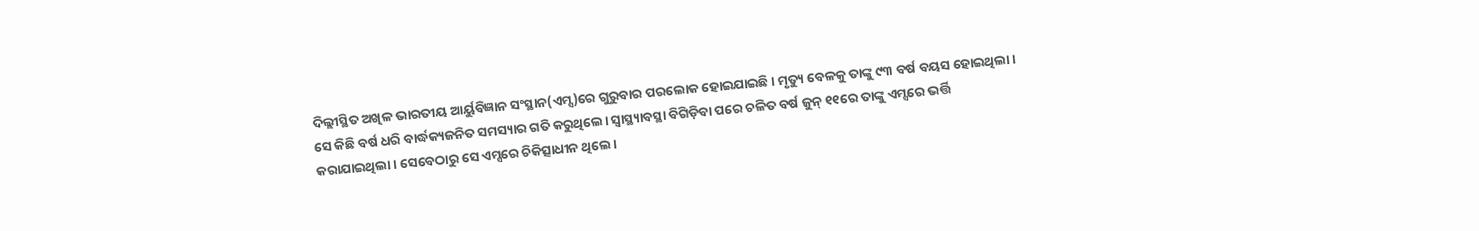ଦିଲ୍ଲୀସ୍ଥିତ ଅଖିଳ ଭାରତୀୟ ଆର୍ୟୁବିଜ୍ଞାନ ସଂସ୍ଥାନ(ଏମ୍ସ)ରେ ଗୁରୁବାର ପରଲୋକ ହୋଇଯାଇଛି। ମୃତ୍ୟୁ ବେଳକୁ ତାଙ୍କୁ ୯୩ ବର୍ଷ ବୟସ ହୋଇଥିଲା। ସେ କିଛି ବର୍ଷ ଧରି ବାର୍ଦ୍ଧକ୍ୟଜନିତ ସମସ୍ୟାର ଗତି କରୁଥିଲେ। ସ୍ୱାସ୍ଥ୍ୟାବସ୍ଥା ବିଗିଡ଼ିବା ପରେ ଚଳିତ ବର୍ଷ ଜୁନ୍ ୧୧ରେ ତାଙ୍କୁ ଏମ୍ସରେ ଭର୍ତ୍ତି କରାଯାଇଥିଲା। ସେବେଠାରୁ ସେ ଏମ୍ସରେ ଚିକିତ୍ସାଧୀନ ଥିଲେ।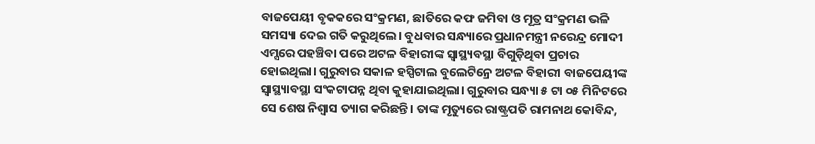ବାଜପେୟୀ ବୃକକରେ ସଂକ୍ରମଣ, ଛାତିରେ କଫ ଜମିବା ଓ ମୂତ୍ର ସଂକ୍ରମଣ ଭଳି ସମସ୍ୟା ଦେଇ ଗତି କରୁଥିଲେ। ବୁଧବାର ସନ୍ଧ୍ୟାରେ ପ୍ରଧାନମନ୍ତ୍ରୀ ନରେନ୍ଦ୍ର ମୋଦୀ ଏମ୍ସରେ ପହଞ୍ଚିବା ପରେ ଅଟଳ ବିହାରୀଙ୍କ ସ୍ୱାସ୍ଥ୍ୟବସ୍ଥା ବିଗୁଡ଼ିଥିବା ପ୍ରଚାର ହୋଇଥିଲା। ଗୁରୁବାର ସକାଳ ହସ୍ପିଟାଲ ବୁଲେଟିନ୍ରେ ଅଟଳ ବିହାରୀ ବାଜପେୟୀଙ୍କ ସ୍ୱାସ୍ଥ୍ୟାବସ୍ଥା ସଂକଟାପନ୍ନ ଥିବା କୁହାଯାଇଥିଲା। ଗୁରୁବାର ସନ୍ଧ୍ୟା ୫ ଟା ୦୫ ମିନିଟରେ ସେ ଶେଷ ନିଶ୍ୱାସ ତ୍ୟାଗ କରିଛନ୍ତି। ତାଙ୍କ ମୃତ୍ୟୁରେ ରାଷ୍ଟ୍ରପତି ରାମନାଥ କୋବିନ୍ଦ,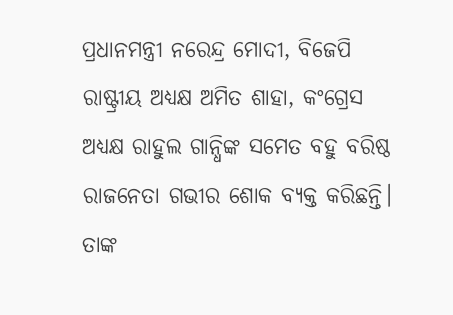ପ୍ରଧାନମନ୍ତ୍ରୀ ନରେନ୍ଦ୍ର ମୋଦୀ, ବିଜେପି ରାଷ୍ଟ୍ରୀୟ ଅଧ୍ୟକ୍ଷ ଅମିତ ଶାହା, କଂଗ୍ରେସ ଅଧ୍ୟକ୍ଷ ରାହୁଲ ଗାନ୍ଧିଙ୍କ ସମେତ ବହୁ ବରିଷ୍ଠ ରାଜନେତା ଗଭୀର ଶୋକ ବ୍ୟକ୍ତ କରିଛନ୍ତି। ତାଙ୍କ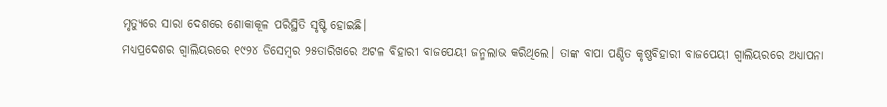ମୃତ୍ୟୁରେ ସାରା ଦେଶରେ ଶୋକାକୂଳ ପରିସ୍ଥିତି ସୃଷ୍ଟି ହୋଇଛି।
ମଧ୍ୟପ୍ରଦେଶର ଗ୍ୱାଲିୟରରେ ୧୯୨୪ ଡିସେମ୍ବର ୨୫ତାରିଖରେ ଅଟଳ ବିହାରୀ ବାଜପେୟୀ ଜନ୍ମଲାଭ କରିଥିଲେ। ତାଙ୍କ ବାପା ପଣ୍ଡିତ କୃଷ୍ଣବିହାରୀ ବାଜପେୟୀ ଗ୍ୱାଲିୟରରେ ଅଧ୍ୟାପନା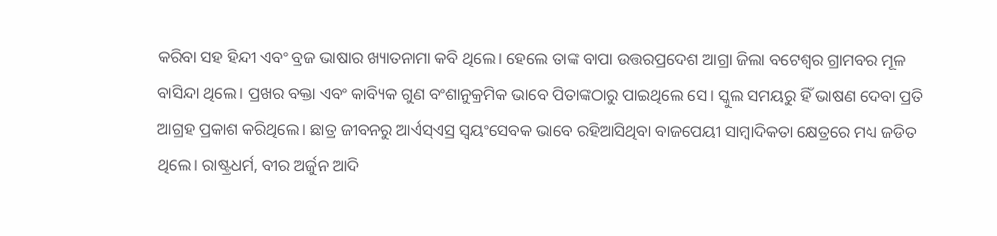କରିବା ସହ ହିନ୍ଦୀ ଏବଂ ବ୍ରଜ ଭାଷାର ଖ୍ୟାତନାମା କବି ଥିଲେ। ହେଲେ ତାଙ୍କ ବାପା ଉତ୍ତରପ୍ରଦେଶ ଆଗ୍ରା ଜିଲା ବଟେଶ୍ୱର ଗ୍ରାମବର ମୂଳ ବାସିନ୍ଦା ଥିଲେ। ପ୍ରଖର ବକ୍ତା ଏବଂ କାବ୍ୟିକ ଗୁଣ ବଂଶାନୁକ୍ରମିକ ଭାବେ ପିତାଙ୍କଠାରୁ ପାଇଥିଲେ ସେ। ସ୍କୁଲ ସମୟରୁ ହିଁ ଭାଷଣ ଦେବା ପ୍ରତି ଆଗ୍ରହ ପ୍ରକାଶ କରିଥିଲେ। ଛାତ୍ର ଜୀବନରୁ ଆର୍ଏସ୍ଏସ୍ର ସ୍ୱୟଂସେବକ ଭାବେ ରହିଆସିଥିବା ବାଜପେୟୀ ସାମ୍ବାଦିକତା କ୍ଷେତ୍ରରେ ମଧ୍ୟ ଜଡିତ ଥିଲେ। ରାଷ୍ଟ୍ରଧର୍ମ, ବୀର ଅର୍ଜୁନ ଆଦି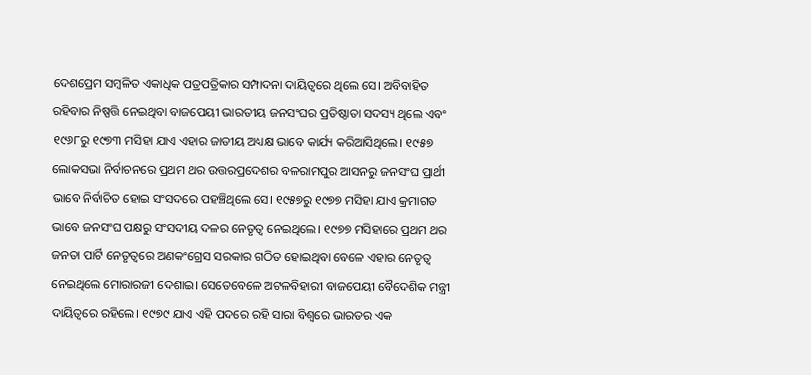ଦେଶପ୍ରେମ ସମ୍ବଳିତ ଏକାଧିକ ପତ୍ରପତ୍ରିକାର ସମ୍ପାଦନା ଦାୟିତ୍ୱରେ ଥିଲେ ସେ। ଅବିବାହିତ ରହିବାର ନିଷ୍ପତ୍ତି ନେଇଥିବା ବାଜପେୟୀ ଭାରତୀୟ ଜନସଂଘର ପ୍ରତିଷ୍ଠାତା ସଦସ୍ୟ ଥିଲେ ଏବଂ ୧୯୬୮ରୁ ୧୯୭୩ ମସିହା ଯାଏ ଏହାର ଜାତୀୟ ଅଧ୍ୟକ୍ଷ ଭାବେ କାର୍ଯ୍ୟ କରିଆସିଥିଲେ। ୧୯୫୭ ଲୋକସଭା ନିର୍ବାଚନରେ ପ୍ରଥମ ଥର ଉତ୍ତରପ୍ରଦେଶର ବଳରାମପୁର ଆସନରୁ ଜନସଂଘ ପ୍ରାର୍ଥୀ ଭାବେ ନିର୍ବାଚିତ ହୋଇ ସଂସଦରେ ପହଞ୍ଚିଥିଲେ ସେ। ୧୯୫୭ରୁ ୧୯୭୭ ମସିହା ଯାଏ କ୍ରମାଗତ ଭାବେ ଜନସଂଘ ପକ୍ଷରୁ ସଂସଦୀୟ ଦଳର ନେତୃତ୍ୱ ନେଇଥିଲେ। ୧୯୭୭ ମସିହାରେ ପ୍ରଥମ ଥର ଜନତା ପାର୍ଟି ନେତୃତ୍ୱରେ ଅଣକଂଗ୍ରେସ ସରକାର ଗଠିତ ହୋଇଥିବା ବେଳେ ଏହାର ନେତୃତ୍ୱ ନେଇଥିଲେ ମୋରାରଜୀ ଦେଶାଇ। ସେତେବେଳେ ଅଟଳବିହାରୀ ବାଜପେୟୀ ବୈଦେଶିକ ମନ୍ତ୍ରୀ ଦାୟିତ୍ୱରେ ରହିଲେ। ୧୯୭୯ ଯାଏ ଏହି ପଦରେ ରହି ସାରା ବିଶ୍ୱରେ ଭାରତର ଏକ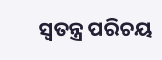ସ୍ୱତନ୍ତ୍ର ପରିଚୟ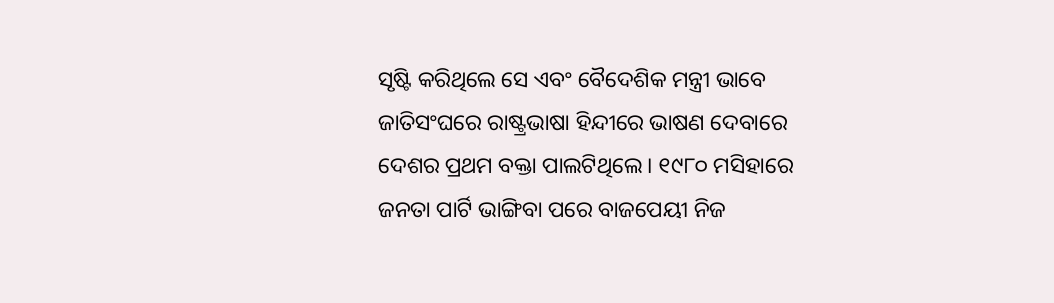ସୃଷ୍ଟି କରିଥିଲେ ସେ ଏବଂ ବୈଦେଶିକ ମନ୍ତ୍ରୀ ଭାବେ ଜାତିସଂଘରେ ରାଷ୍ଟ୍ରଭାଷା ହିନ୍ଦୀରେ ଭାଷଣ ଦେବାରେ ଦେଶର ପ୍ରଥମ ବକ୍ତା ପାଲଟିଥିଲେ। ୧୯୮୦ ମସିହାରେ ଜନତା ପାର୍ଟି ଭାଙ୍ଗିବା ପରେ ବାଜପେୟୀ ନିଜ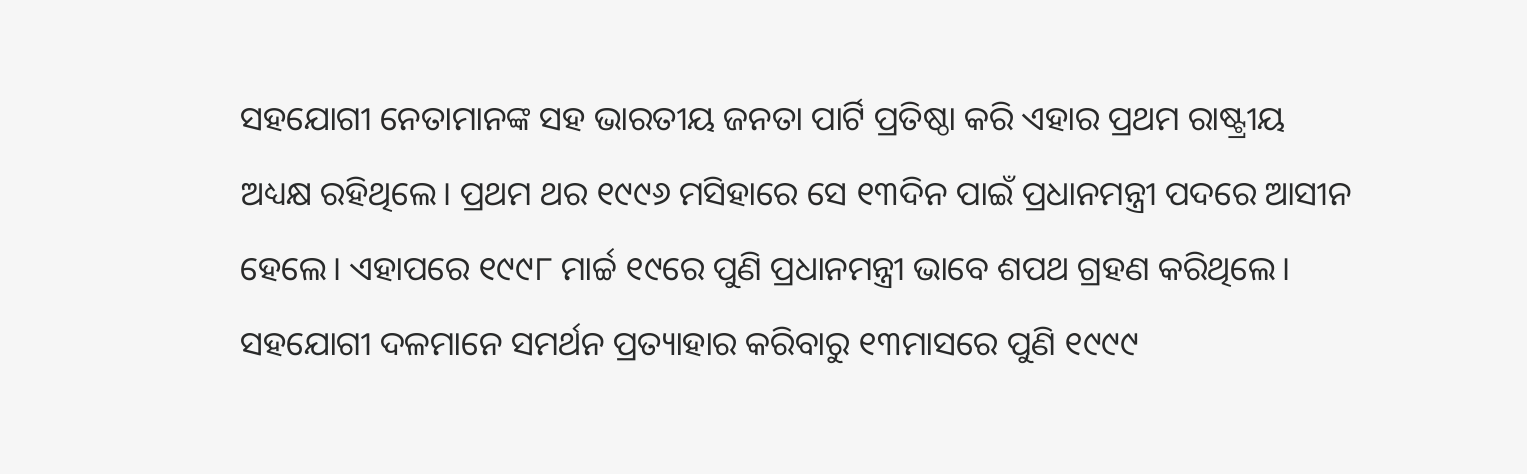ସହଯୋଗୀ ନେତାମାନଙ୍କ ସହ ଭାରତୀୟ ଜନତା ପାର୍ଟି ପ୍ରତିଷ୍ଠା କରି ଏହାର ପ୍ରଥମ ରାଷ୍ଟ୍ରୀୟ ଅଧ୍ୟକ୍ଷ ରହିଥିଲେ। ପ୍ରଥମ ଥର ୧୯୯୬ ମସିହାରେ ସେ ୧୩ଦିନ ପାଇଁ ପ୍ରଧାନମନ୍ତ୍ରୀ ପଦରେ ଆସୀନ ହେଲେ। ଏହାପରେ ୧୯୯୮ ମାର୍ଚ୍ଚ ୧୯ରେ ପୁଣି ପ୍ରଧାନମନ୍ତ୍ରୀ ଭାବେ ଶପଥ ଗ୍ରହଣ କରିଥିଲେ। ସହଯୋଗୀ ଦଳମାନେ ସମର୍ଥନ ପ୍ରତ୍ୟାହାର କରିବାରୁ ୧୩ମାସରେ ପୁଣି ୧୯୯୯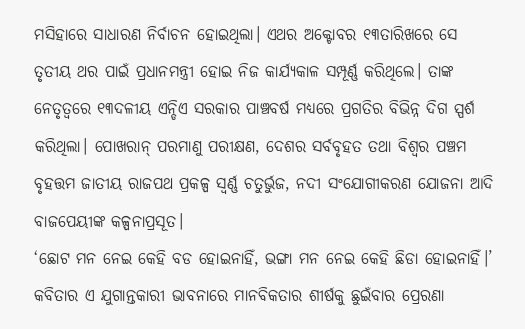ମସିହାରେ ସାଧାରଣ ନିର୍ବାଚନ ହୋଇଥିଲା। ଏଥର ଅକ୍ଟୋବର ୧୩ତାରିଖରେ ସେ ତୃତୀୟ ଥର ପାଇଁ ପ୍ରଧାନମନ୍ତ୍ରୀ ହୋଇ ନିଜ କାର୍ଯ୍ୟକାଳ ସମ୍ପୂର୍ଣ୍ଣ କରିଥିଲେ। ତାଙ୍କ ନେତୃତ୍ୱରେ ୧୩ଦଳୀୟ ଏନ୍ଡିଏ ସରକାର ପାଞ୍ଚବର୍ଷ ମଧ୍ୟରେ ପ୍ରଗତିର ବିଭିନ୍ନ ଦିଗ ସ୍ପର୍ଶ କରିଥିଲା। ପୋଖରାନ୍ ପରମାଣୁ ପରୀକ୍ଷଣ, ଦେଶର ସର୍ବବୃହତ ତଥା ବିଶ୍ୱର ପଞ୍ଚମ ବୃହତ୍ତମ ଜାତୀୟ ରାଜପଥ ପ୍ରକଳ୍ପ ସ୍ୱର୍ଣ୍ଣ ଚତୁର୍ଭୁଜ, ନଦୀ ସଂଯୋଗୀକରଣ ଯୋଜନା ଆଦି ବାଜପେୟୀଙ୍କ କଳ୍ପନାପ୍ରସୂତ।
‘ଛୋଟ ମନ ନେଇ କେହି ବଡ ହୋଇନାହିଁ, ଭଙ୍ଗା ମନ ନେଇ କେହି ଛିଡା ହୋଇନାହିଁ।’ କବିତାର ଏ ଯୁଗାନ୍ତକାରୀ ଭାବନାରେ ମାନବିକତାର ଶୀର୍ଷକୁ ଛୁଇଁବାର ପ୍ରେରଣା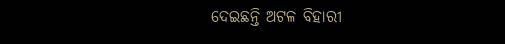ଦେଇଛନ୍ତି ଅଟଳ ବିହାରୀ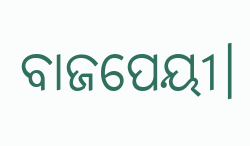ବାଜପେୟୀ।